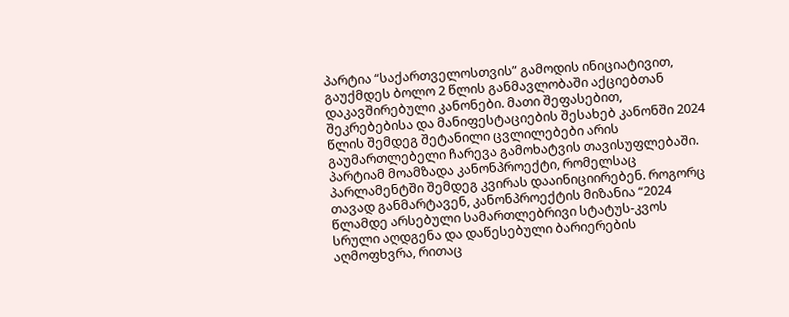პარტია “საქართველოსთვის” გამოდის ინიციატივით, გაუქმდეს ბოლო 2 წლის განმავლობაში აქციებთან დაკავშირებული კანონები. მათი შეფასებით, შეკრებებისა და მანიფესტაციების შესახებ კანონში 2024 წლის შემდეგ შეტანილი ცვლილებები არის გაუმართლებელი ჩარევა გამოხატვის თავისუფლებაში.
პარტიამ მოამზადა კანონპროექტი, რომელსაც პარლამენტში შემდეგ კვირას დააინიციირებენ. როგორც თავად განმარტავენ, კანონპროექტის მიზანია “2024 წლამდე არსებული სამართლებრივი სტატუს-კვოს სრული აღდგენა და დაწესებული ბარიერების აღმოფხვრა, რითაც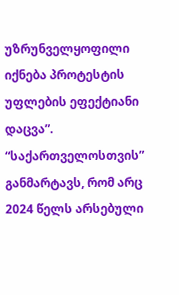უზრუნველყოფილი იქნება პროტესტის უფლების ეფექტიანი დაცვა”.
“საქართველოსთვის” განმარტავს, რომ არც 2024 წელს არსებული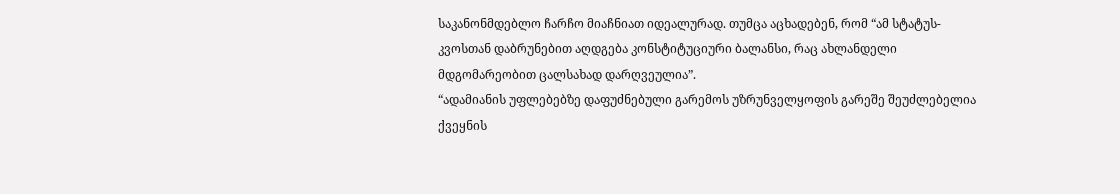საკანონმდებლო ჩარჩო მიაჩნიათ იდეალურად. თუმცა აცხადებენ, რომ “ამ სტატუს-კვოსთან დაბრუნებით აღდგება კონსტიტუციური ბალანსი, რაც ახლანდელი მდგომარეობით ცალსახად დარღვეულია”.
“ადამიანის უფლებებზე დაფუძნებული გარემოს უზრუნველყოფის გარეშე შეუძლებელია ქვეყნის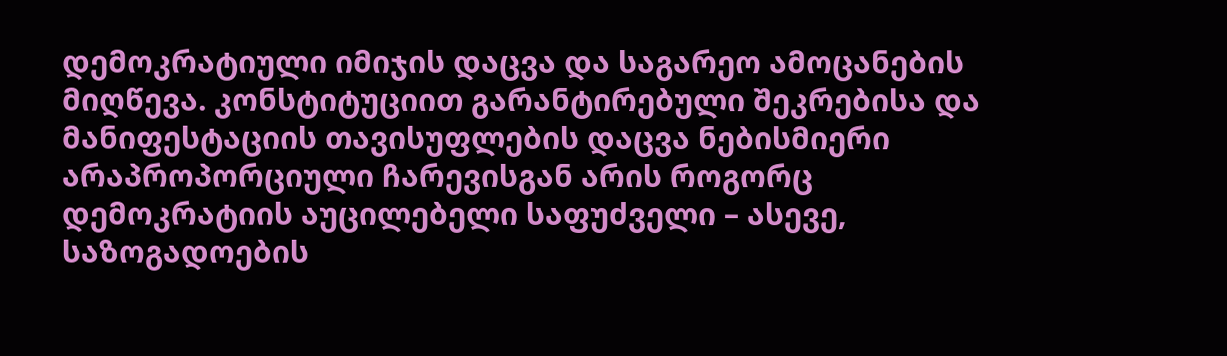დემოკრატიული იმიჯის დაცვა და საგარეო ამოცანების მიღწევა. კონსტიტუციით გარანტირებული შეკრებისა და მანიფესტაციის თავისუფლების დაცვა ნებისმიერი არაპროპორციული ჩარევისგან არის როგორც დემოკრატიის აუცილებელი საფუძველი – ასევე, საზოგადოების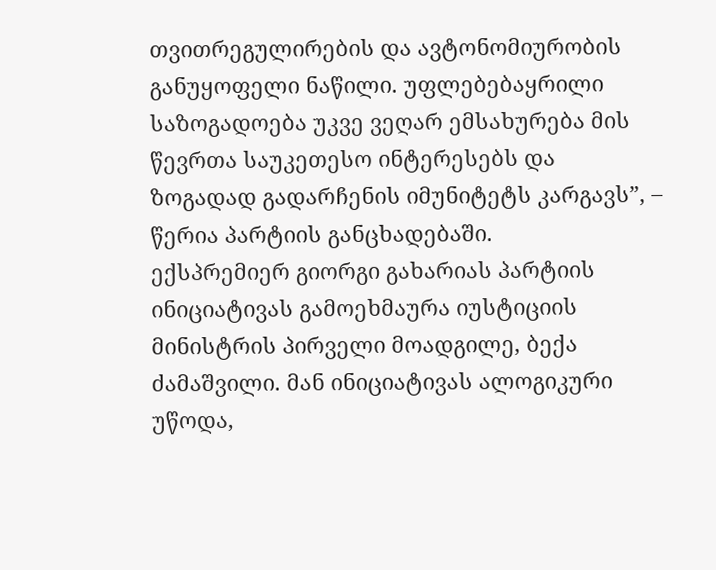თვითრეგულირების და ავტონომიურობის განუყოფელი ნაწილი. უფლებებაყრილი საზოგადოება უკვე ვეღარ ემსახურება მის წევრთა საუკეთესო ინტერესებს და ზოგადად გადარჩენის იმუნიტეტს კარგავს”, – წერია პარტიის განცხადებაში.
ექსპრემიერ გიორგი გახარიას პარტიის ინიციატივას გამოეხმაურა იუსტიციის მინისტრის პირველი მოადგილე, ბექა ძამაშვილი. მან ინიციატივას ალოგიკური უწოდა,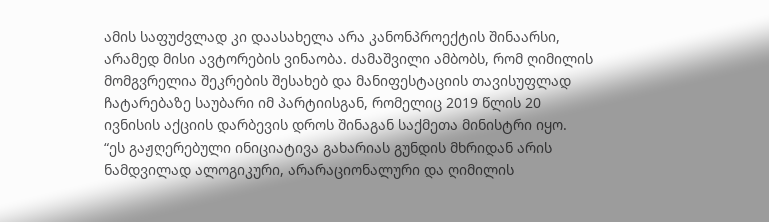ამის საფუძვლად კი დაასახელა არა კანონპროექტის შინაარსი, არამედ მისი ავტორების ვინაობა. ძამაშვილი ამბობს, რომ ღიმილის მომგვრელია შეკრების შესახებ და მანიფესტაციის თავისუფლად ჩატარებაზე საუბარი იმ პარტიისგან, რომელიც 2019 წლის 20 ივნისის აქციის დარბევის დროს შინაგან საქმეთა მინისტრი იყო.
“ეს გაჟღერებული ინიციატივა გახარიას გუნდის მხრიდან არის ნამდვილად ალოგიკური, არარაციონალური და ღიმილის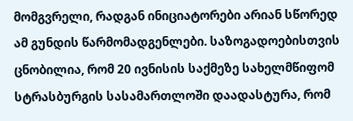მომგვრელი, რადგან ინიციატორები არიან სწორედ ამ გუნდის წარმომადგენლები. საზოგადოებისთვის ცნობილია, რომ 20 ივნისის საქმეზე სახელმწიფომ სტრასბურგის სასამართლოში დაადასტურა, რომ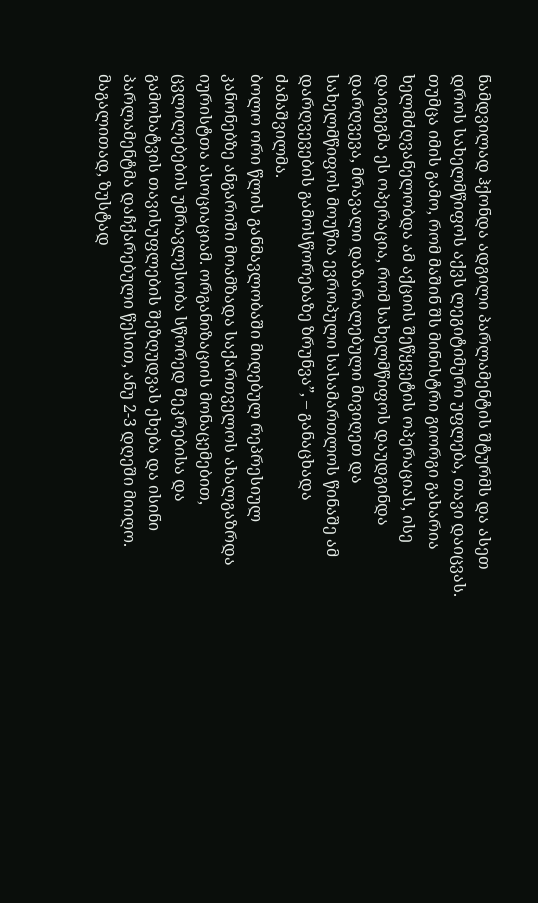ნამდვილად ჰქონდა ადგილი პარლამენტის შტურმს და ასეთ დროს სახელმწიფოს აქვს ლეგიტიმური უფლება, თავი დაიცვას. თუმცა იმის გამო, რომ მაშინ შს მინისტრი გიორგი გახარია ხელმძღვანელობდა ამ აქციის შეწყვეტის ოპერაციას, ისე დაიგეგმა ეს ოპერაცია, რომ სახელმწიფოს დაუდგინდა დარღვევა, მრავალი დაზარალებული მივიღეთ და სახელმწიფოს მოუწია ევროპული სასამართლოს წინაშე ამ დარღვევების გამოსწორებაზე ზრუნვა”, – განაცხადა ძამაშვილმა.
ბოლო ორი წლის განმავლობაში მიღებულ რეპრესიულ კანონებზე ანგარიში მოამზადა საქართველოს ახალგაზრდა იურისტთა ასოციაციამ. ორგანიზაციის მონაცემებით, ცვლილებების უმრავლესობა სწორედ შეკრებისა და გამოხატვის თავისუფლების შეზღუდვას ეხება და ისინი პარლამენტმა დაჩქარებული წესით, ანუ 2-3 დღეში მიიღო.
მაგალითად, ზუსტად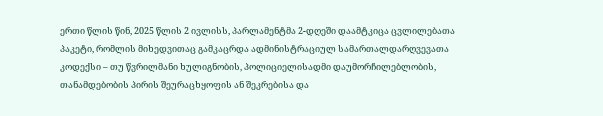ერთი წლის წინ, 2025 წლის 2 ივლისს, პარლამენტმა 2-დღეში დაამტკიცა ცვლილებათა პაკეტი, რომლის მიხედვითაც გამკაცრდა ადმინისტრაციულ სამართალდარღვევათა კოდექსი – თუ წვრილმანი ხულიგნობის, პოლიციელისადმი დაუმორჩილებლობის, თანამდებობის პირის შეურაცხყოფის ან შეკრებისა და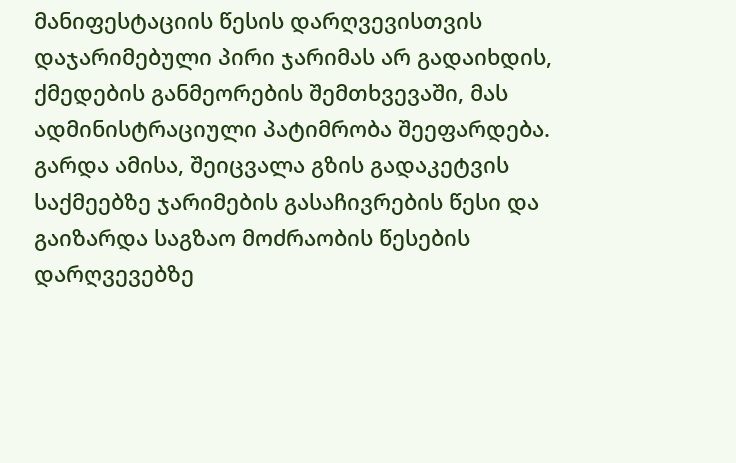მანიფესტაციის წესის დარღვევისთვის დაჯარიმებული პირი ჯარიმას არ გადაიხდის, ქმედების განმეორების შემთხვევაში, მას ადმინისტრაციული პატიმრობა შეეფარდება. გარდა ამისა, შეიცვალა გზის გადაკეტვის საქმეებზე ჯარიმების გასაჩივრების წესი და გაიზარდა საგზაო მოძრაობის წესების დარღვევებზე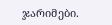ჯარიმები.